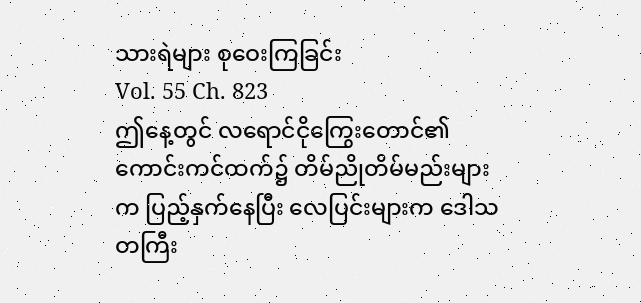သားရဲများ စုဝေးကြခြင်း
Vol. 55 Ch. 823
ဤနေ့တွင် လရောင်ငိုကြွေးတောင်၏ ကောင်းကင်ထက်၌ တိမ်ညိုတိမ်မည်းများက ပြည့်နှက်နေပြီး လေပြင်းများက ဒေါသတကြီး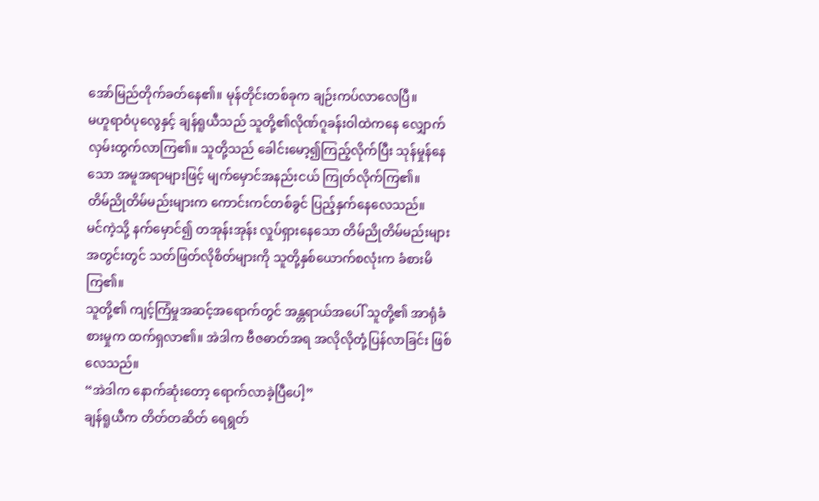အော်မြည်တိုက်ခတ်နေ၏။ မုန်တိုင်းတစ်ခုက ချဉ်းကပ်လာလေပြီ။
မဟူရာဝံပုလွေနှင့် ချန်ရူယီသည် သူတို့၏လိုဏ်ဂူခန်းဝါထဲကနေ လျှောက်လှမ်းထွက်လာကြ၏။ သူတို့သည် ခေါင်းမော့၍ကြည့်လိုက်ပြီး သုန်မှုန်နေသော အမူအရာများဖြင့် မျက်မှောင်အနည်းငယ် ကြုတ်လိုက်ကြ၏။
တိမ်ညိုတိမ်မည်းများက ကောင်းကင်တစ်ခွင် ပြည့်နှက်နေလေသည်။
မင်ကဲ့သို့ နက်မှောင်၍ တအုန်းအုန်း လှုပ်ရှားနေသော တိမ်ညိုတိမ်မည်းများအတွင်းတွင် သတ်ဖြတ်လိုစိတ်များကို သူတို့နှစ်ယောက်စလုံးက ခံစားမိကြ၏။
သူတို့၏ ကျင့်ကြံမှုအဆင့်အရောက်တွင် အန္တရာယ်အပေါ် သူတို့၏ အာရုံခံစားမှုက ထက်ရှလာ၏။ အဲဒါက ဗီဇဓာတ်အရ အလိုလိုတုံ့ပြန်လာခြင်း ဖြစ်လေသည်။
“အဲဒါက နောက်ဆုံးတော့ ရောက်လာခဲ့ပြီပေါ့”
ချန်ရူယီက တိတ်တဆိတ် ရေရွတ်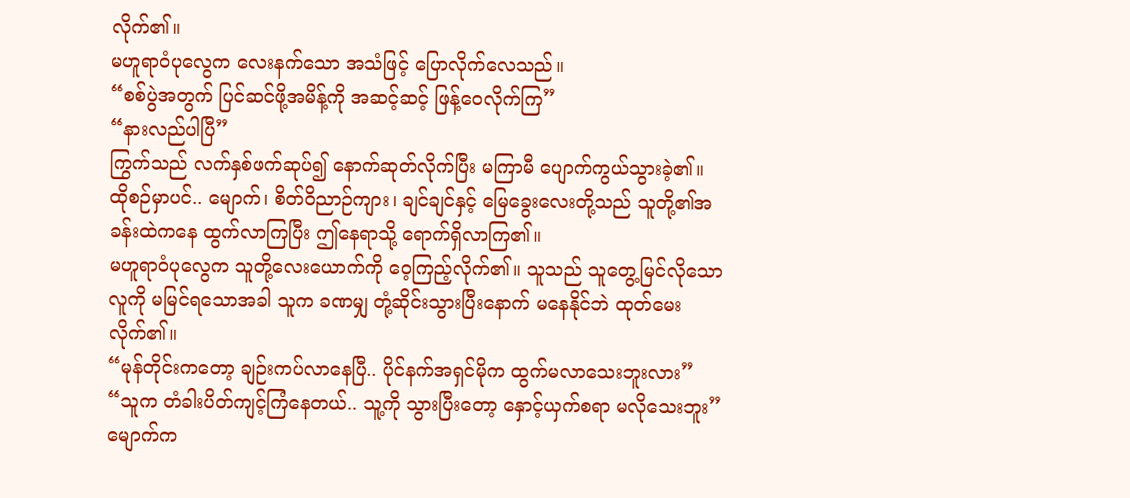လိုက်၏။
မဟူရာဝံပုလွေက လေးနက်သော အသံဖြင့် ပြောလိုက်လေသည်။
“စစ်ပွဲအတွက် ပြင်ဆင်ဖို့အမိန့်ကို အဆင့်ဆင့် ဖြန့်ဝေလိုက်ကြ”
“နားလည်ပါပြီ”
ကြွက်သည် လက်နှစ်ဖက်ဆုပ်၍ နောက်ဆုတ်လိုက်ပြီး မကြာမီ ပျောက်ကွယ်သွားခဲ့၏။
ထိုစဉ်မှာပင်.. မျောက်၊ စိတ်ဝိညာဉ်ကျား၊ ချင်ချင်နှင့် မြေခွေးလေးတို့သည် သူတို့၏အခန်းထဲကနေ ထွက်လာကြပြီး ဤနေရာသို့ ရောက်ရှိလာကြ၏။
မဟူရာဝံပုလွေက သူတို့လေးယောက်ကို ဝေ့ကြည့်လိုက်၏။ သူသည် သူတွေ့မြင်လိုသောလူကို မမြင်ရသောအခါ သူက ခဏမျှ တုံ့ဆိုင်းသွားပြီးနောက် မနေနိုင်ဘဲ ထုတ်မေးလိုက်၏။
“မုန်တိုင်းကတော့ ချဉ်းကပ်လာနေပြီ.. ပိုင်နက်အရှင်မိုက ထွက်မလာသေးဘူးလား”
“သူက တံခါးပိတ်ကျင့်ကြံနေတယ်.. သူ့ကို သွားပြီးတော့ နှောင့်ယှက်စရာ မလိုသေးဘူး”
မျောက်က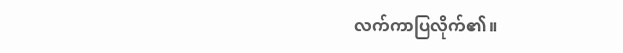လက်ကာပြလိုက်၏။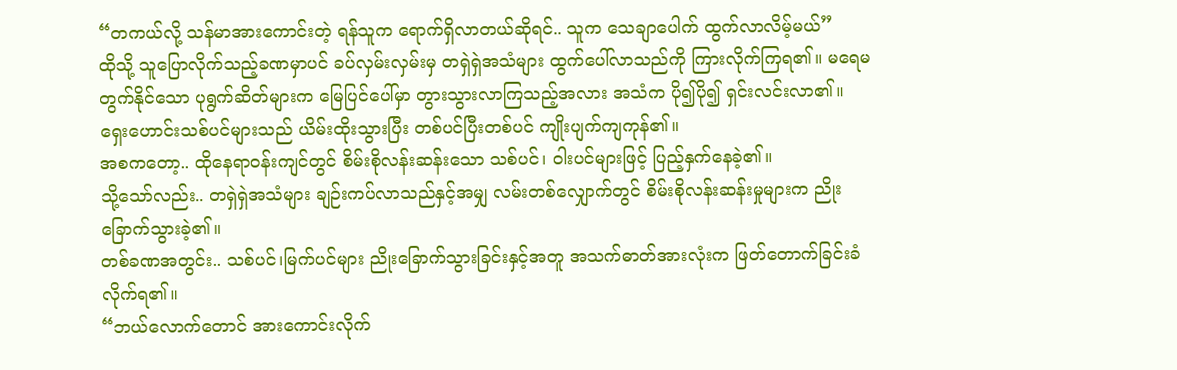“တကယ်လို့ သန်မာအားကောင်းတဲ့ ရန်သူက ရောက်ရှိလာတယ်ဆိုရင်.. သူက သေချာပေါက် ထွက်လာလိမ့်မယ်”
ထိုသို့ သူပြောလိုက်သည့်ခဏမှာပင် ခပ်လှမ်းလှမ်းမှ တရှဲရှဲအသံများ ထွက်ပေါ်လာသည်ကို ကြားလိုက်ကြရ၏။ မရေမတွက်နိုင်သော ပုရွက်ဆိတ်များက မြေပြင်ပေါ်မှာ တွားသွားလာကြသည့်အလား အသံက ပို၍ပို၍ ရှင်းလင်းလာ၏။
ရှေးဟောင်းသစ်ပင်များသည် ယိမ်းထိုးသွားပြီး တစ်ပင်ပြီးတစ်ပင် ကျိုးပျက်ကျကုန်၏။
အစကတော့.. ထိုနေရာဝန်းကျင်တွင် စိမ်းစိုလန်းဆန်းသော သစ်ပင်၊ ဝါးပင်များဖြင့် ပြည့်နှက်နေခဲ့၏။
သို့သော်လည်း.. တရှဲရှဲအသံများ ချဉ်းကပ်လာသည်နှင့်အမျှ လမ်းတစ်လျှောက်တွင် စိမ်းစိုလန်းဆန်းမှုများက ညိုးခြောက်သွားခဲ့၏။
တစ်ခဏအတွင်း.. သစ်ပင်၊မြက်ပင်များ ညိုးခြောက်သွားခြင်းနှင့်အတူ အသက်ဓာတ်အားလုံးက ဖြတ်တောက်ခြင်းခံလိုက်ရ၏။
“ဘယ်လောက်တောင် အားကောင်းလိုက်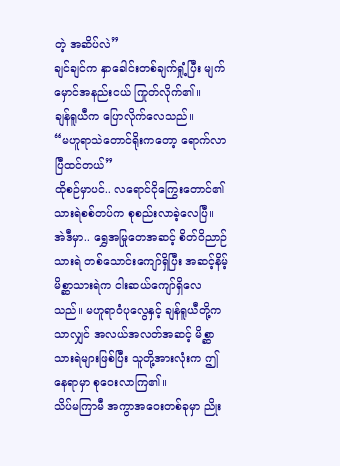တဲ့ အဆိပ်လဲ”
ချင်ချင်က နှာခေါင်းတစ်ချက်ရှုံ့ပြီး မျက်မှောင်အနည်းငယ် ကြုတ်လိုက်၏။
ချန်ရူယီက ပြောလိုက်လေသည်။
“မဟူရာသဲတောင်ရိုးကတော့ ရောက်လာပြီထင်တယ်”
ထိုစဉ်မှာပင်.. လရောင်ငိုကြွေးတောင်၏ သားရဲစစ်တပ်က စုစည်းလာခဲ့လေပြီ။
အဲဒီမှာ.. ရွှေအမြုတေအဆင့် စိတ်ဝိညာဉ်သားရဲ တစ်သောင်းကျော်ရှိပြီး အဆင့်နိမ့်မိစ္ဆာသားရဲက ငါးဆယ်ကျော်ရှိလေသည်။ မဟူရာဝံပုလွေနှင့် ချန်ရူယီတို့ကသာလျှင် အလယ်အလတ်အဆင့် မိစ္ဆာသားရဲများဖြစ်ပြီး သူတို့အားလုံးက ဤနေရာမှာ စုဝေးလာကြ၏။
သိပ်မကြာမီ အကွာအဝေးတစ်ခုမှာ ညိုး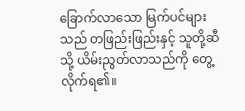ခြောက်လာသော မြက်ပင်များသည် တဖြည်းဖြည်းနှင့် သူတို့ဆီသို့ ယိမ်းညွတ်လာသည်ကို တွေ့လိုက်ရ၏။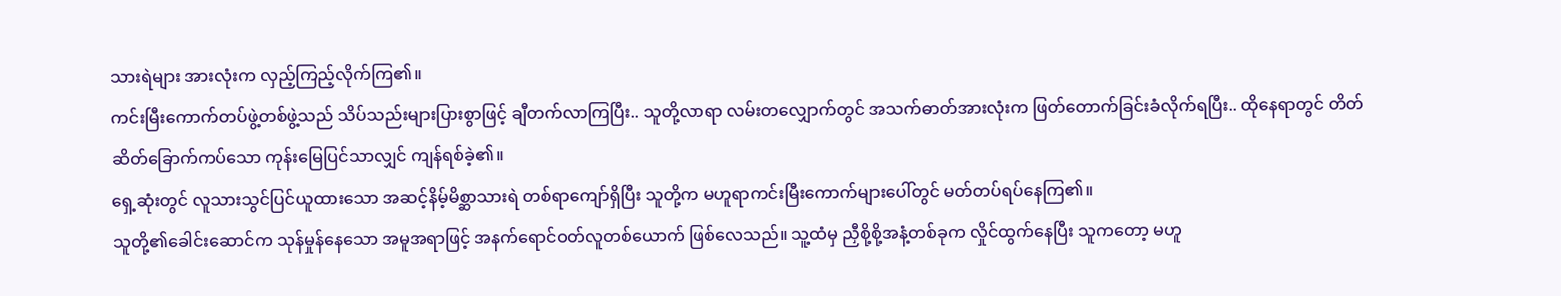သားရဲများ အားလုံးက လှည့်ကြည့်လိုက်ကြ၏။
ကင်းမြီးကောက်တပ်ဖွဲ့တစ်ဖွဲ့သည် သိပ်သည်းများပြားစွာဖြင့် ချီတက်လာကြပြီး.. သူတို့လာရာ လမ်းတလျှောက်တွင် အသက်ဓာတ်အားလုံးက ဖြတ်တောက်ခြင်းခံလိုက်ရပြီး.. ထိုနေရာတွင် တိတ်ဆိတ်ခြောက်ကပ်သော ကုန်းမြေပြင်သာလျှင် ကျန်ရစ်ခဲ့၏။
ရှေ့ဆုံးတွင် လူသားသွင်ပြင်ယူထားသော အဆင့်နိမ့်မိစ္ဆာသားရဲ တစ်ရာကျော်ရှိပြီး သူတို့က မဟူရာကင်းမြီးကောက်များပေါ်တွင် မတ်တပ်ရပ်နေကြ၏။
သူတို့၏ခေါင်းဆောင်က သုန်မှုန်နေသော အမူအရာဖြင့် အနက်ရောင်ဝတ်လူတစ်ယောက် ဖြစ်လေသည်။ သူ့ထံမှ ညှီစို့စို့အနံ့တစ်ခုက လှိုင်ထွက်နေပြီး သူကတော့ မဟူ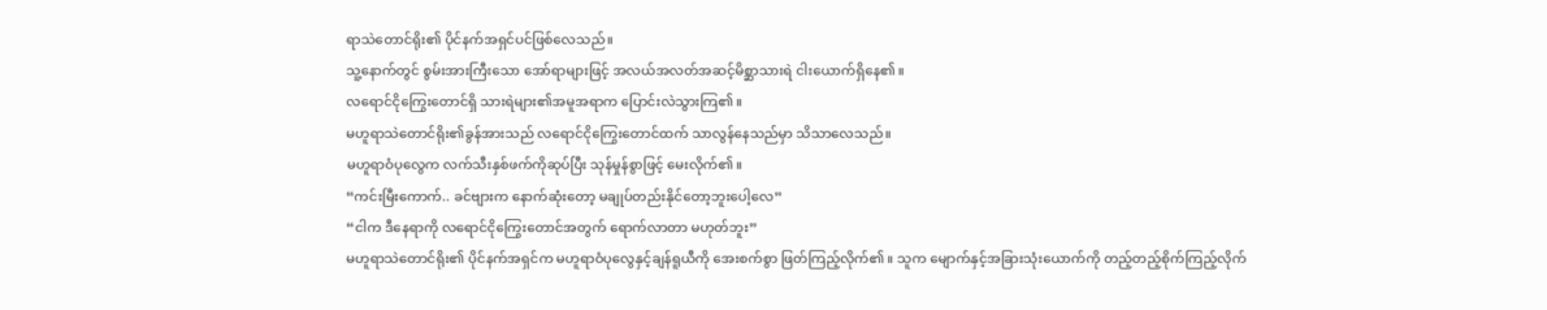ရာသဲတောင်ရိုး၏ ပိုင်နက်အရှင်ပင်ဖြစ်လေသည်။
သူ့နောက်တွင် စွမ်းအားကြီးသော အော်ရာများဖြင့် အလယ်အလတ်အဆင့်မိစ္ဆာသားရဲ ငါးယောက်ရှိနေ၏။
လရောင်ငိုကြွေးတောင်ရှိ သားရဲများ၏အမူအရာက ပြောင်းလဲသွားကြ၏။
မဟူရာသဲတောင်ရိုး၏ခွန်အားသည် လရောင်ငိုကြွေးတောင်ထက် သာလွန်နေသည်မှာ သိသာလေသည်။
မဟူရာဝံပုလွေက လက်သီးနှစ်ဖက်ကိုဆုပ်ပြီး သုန်မှုန်စွာဖြင့် မေးလိုက်၏။
“ကင်းမြီးကောက်.. ခင်ဗျားက နောက်ဆုံးတော့ မချုပ်တည်းနိုင်တော့ဘူးပေါ့လေ”
“ငါက ဒီနေရာကို လရောင်ငိုကြွေးတောင်အတွက် ရောက်လာတာ မဟုတ်ဘူး”
မဟူရာသဲတောင်ရိုး၏ ပိုင်နက်အရှင်က မဟူရာဝံပုလွေနှင့်ချန်ရူယီကို အေးစက်စွာ ဖြတ်ကြည့်လိုက်၏။ သူက မျောက်နှင့်အခြားသုံးယောက်ကို တည့်တည့်စိုက်ကြည့်လိုက်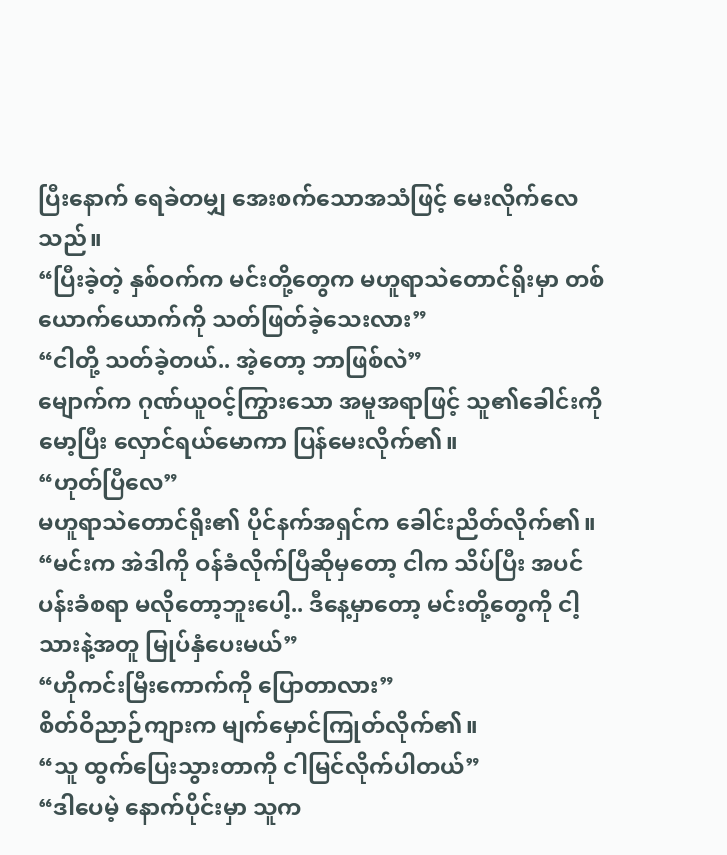ပြီးနောက် ရေခဲတမျှ အေးစက်သောအသံဖြင့် မေးလိုက်လေသည်။
“ပြီးခဲ့တဲ့ နှစ်ဝက်က မင်းတို့တွေက မဟူရာသဲတောင်ရိုးမှာ တစ်ယောက်ယောက်ကို သတ်ဖြတ်ခဲ့သေးလား”
“ငါတို့ သတ်ခဲ့တယ်.. အဲ့တော့ ဘာဖြစ်လဲ”
မျောက်က ဂုဏ်ယူဝင့်ကြွားသော အမူအရာဖြင့် သူ၏ခေါင်းကိုမော့ပြီး လှောင်ရယ်မောကာ ပြန်မေးလိုက်၏။
“ဟုတ်ပြီလေ”
မဟူရာသဲတောင်ရိုး၏ ပိုင်နက်အရှင်က ခေါင်းညိတ်လိုက်၏။
“မင်းက အဲဒါကို ဝန်ခံလိုက်ပြီဆိုမှတော့ ငါက သိပ်ပြီး အပင်ပန်းခံစရာ မလိုတော့ဘူးပေါ့.. ဒီနေ့မှာတော့ မင်းတို့တွေကို ငါ့သားနဲ့အတူ မြုပ်နှံပေးမယ်”
“ဟိုကင်းမြီးကောက်ကို ပြောတာလား”
စိတ်ဝိညာဉ်ကျားက မျက်မှောင်ကြုတ်လိုက်၏။
“သူ ထွက်ပြေးသွားတာကို ငါမြင်လိုက်ပါတယ်”
“ဒါပေမဲ့ နောက်ပိုင်းမှာ သူက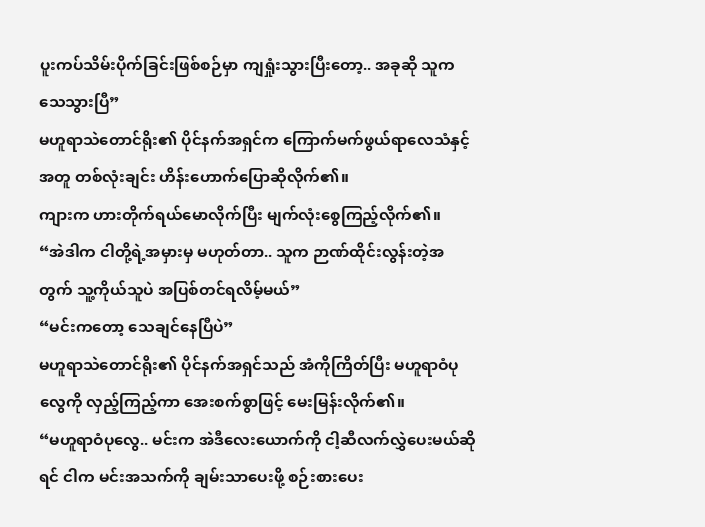ပူးကပ်သိမ်းပိုက်ခြင်းဖြစ်စဉ်မှာ ကျရှုံးသွားပြီးတော့.. အခုဆို သူက သေသွားပြီ”
မဟူရာသဲတောင်ရိုး၏ ပိုင်နက်အရှင်က ကြောက်မက်ဖွယ်ရာလေသံနှင့်အတူ တစ်လုံးချင်း ဟိန်းဟောက်ပြောဆိုလိုက်၏။
ကျားက ဟားတိုက်ရယ်မောလိုက်ပြီး မျက်လုံးစွေကြည့်လိုက်၏။
“အဲဒါက ငါတို့ရဲ့အမှားမှ မဟုတ်တာ.. သူက ဉာဏ်ထိုင်းလွန်းတဲ့အတွက် သူ့ကိုယ်သူပဲ အပြစ်တင်ရလိမ့်မယ်”
“မင်းကတော့ သေချင်နေပြီပဲ”
မဟူရာသဲတောင်ရိုး၏ ပိုင်နက်အရှင်သည် အံကိုကြိတ်ပြီး မဟူရာဝံပုလွေကို လှည့်ကြည့်ကာ အေးစက်စွာဖြင့် မေးမြန်းလိုက်၏။
“မဟူရာဝံပုလွေ.. မင်းက အဲဒီလေးယောက်ကို ငါ့ဆီလက်လွှဲပေးမယ်ဆိုရင် ငါက မင်းအသက်ကို ချမ်းသာပေးဖို့ စဉ်းစားပေး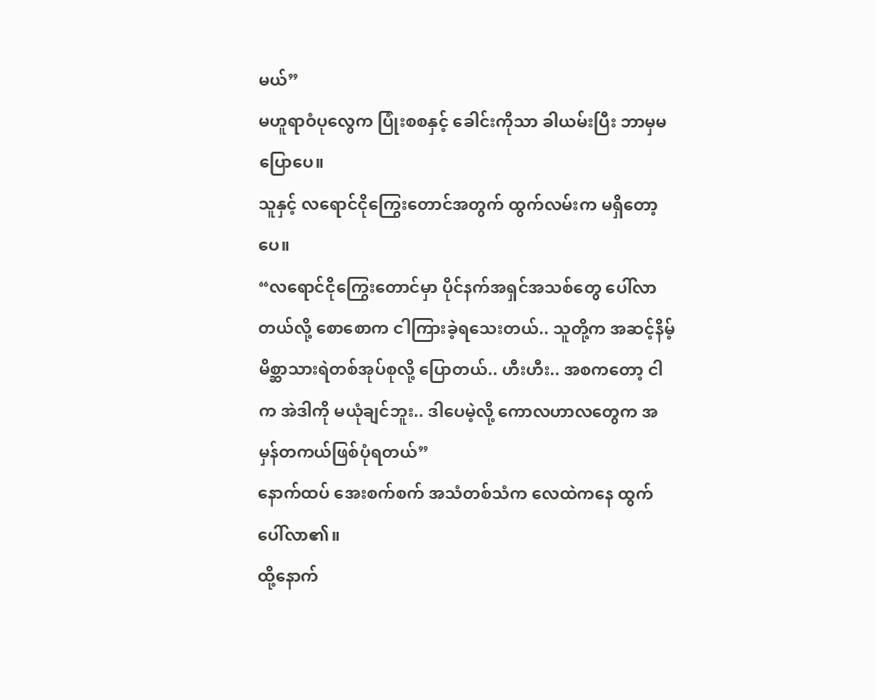မယ်”
မဟူရာဝံပုလွေက ပြုံးစစနှင့် ခေါင်းကိုသာ ခါယမ်းပြီး ဘာမှမပြောပေ။
သူနှင့် လရောင်ငိုကြွေးတောင်အတွက် ထွက်လမ်းက မရှိတော့ပေ။
“လရောင်ငိုကြွေးတောင်မှာ ပိုင်နက်အရှင်အသစ်တွေ ပေါ်လာတယ်လို့ စောစောက ငါကြားခဲ့ရသေးတယ်.. သူတို့က အဆင့်နိမ့်မိစ္ဆာသားရဲတစ်အုပ်စုလို့ ပြောတယ်.. ဟီးဟီး.. အစကတော့ ငါက အဲဒါကို မယုံချင်ဘူး.. ဒါပေမဲ့လို့ ကောလဟာလတွေက အမှန်တကယ်ဖြစ်ပုံရတယ်”
နောက်ထပ် အေးစက်စက် အသံတစ်သံက လေထဲကနေ ထွက်ပေါ်လာ၏။
ထို့နောက်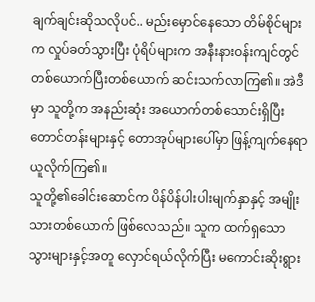ချက်ချင်းဆိုသလိုပင်.. မည်းမှောင်နေသော တိမ်စိုင်များက လှုပ်ခတ်သွားပြီး ပုံရိပ်များက အနီးနားဝန်းကျင်တွင် တစ်ယောက်ပြီးတစ်ယောက် ဆင်းသက်လာကြ၏။ အဲဒီမှာ သူတို့က အနည်းဆုံး အယောက်တစ်သောင်းရှိပြီး တောင်တန်းများနှင့် တောအုပ်များပေါ်မှာ ဖြန့်ကျက်နေရာယူလိုက်ကြ၏။
သူတို့၏ခေါင်းဆောင်က ပိန်ပိန်ပါးပါးမျက်နှာနှင့် အမျိုးသားတစ်ယောက် ဖြစ်လေသည်။ သူက ထက်ရှသော သွားများနှင့်အတူ လှောင်ရယ်လိုက်ပြီး မကောင်းဆိုးရွား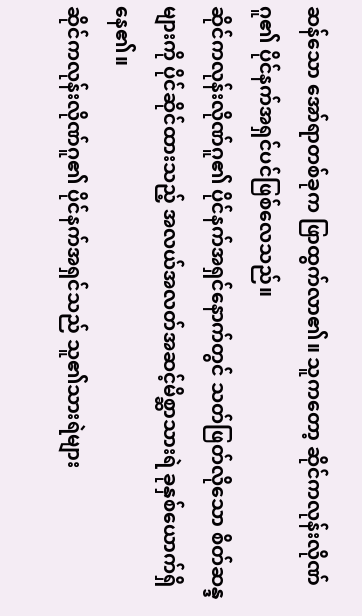ဆန်သော အော်ရာတစ်ခုက ဖြာထွက်လာ၏။ သူကတော့ ဆိုင်ကလုန်းလိုဏ်ဂူ၏ ပိုင်နက်အရှင်ပင်ဖြစ်လေသည်။
ဆိုင်ကလုန်းလိုဏ်ဂူ၏ ပိုင်နက်အရှင်နောက်တွင် သတ်ဖြတ်လိုသော စိတ်ဆန္ဒများကို ပိုင်ဆိုင်ထားသည့် အလယ်အလတ်အဆင့်မိစ္ဆာသားရဲ ခုနှစ်ယောက်ရှိနေ၏။
ဆိုင်ကလုန်းလိုဏ်ဂူ၏ ပိုင်နက်အရှင်သည် သူ၏သားရဲများ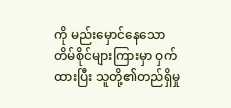ကို မည်းမှောင်နေသော တိမ်စိုင်များကြားမှာ ဝှက်ထားပြီး သူတို့၏တည်ရှိမှု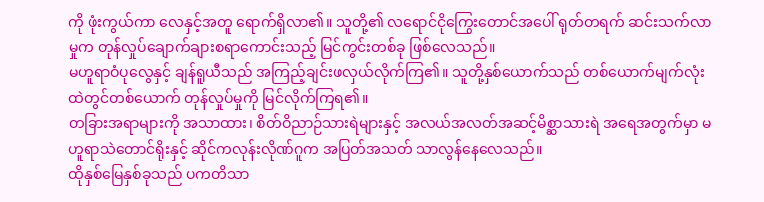ကို ဖုံးကွယ်ကာ လေနှင့်အတူ ရောက်ရှိလာ၏။ သူတို့၏ လရောင်ငိုကြွေးတောင်အပေါ် ရုတ်တရက် ဆင်းသက်လာမှုက တုန်လှုပ်ချောက်ချားစရာကောင်းသည့် မြင်ကွင်းတစ်ခု ဖြစ်လေသည်။
မဟူရာဝံပုလွေနှင့် ချန်ရူယီသည် အကြည့်ချင်းဖလှယ်လိုက်ကြ၏။ သူတို့နှစ်ယောက်သည် တစ်ယောက်မျက်လုံးထဲတွင်တစ်ယောက် တုန်လှုပ်မှုကို မြင်လိုက်ကြရ၏။
တခြားအရာများကို အသာထား၊ စိတ်ဝိညာဉ်သားရဲများနှင့် အလယ်အလတ်အဆင့်မိစ္ဆာသားရဲ အရေအတွက်မှာ မဟူရာသဲတောင်ရိုးနှင့် ဆိုင်ကလုန်းလိုဏ်ဂူက အပြတ်အသတ် သာလွန်နေလေသည်။
ထိုနှစ်မြေနှစ်ခုသည် ပကတိသာ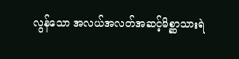လွန်သော အလယ်အလတ်အဆင့်မိစ္ဆာသားရဲ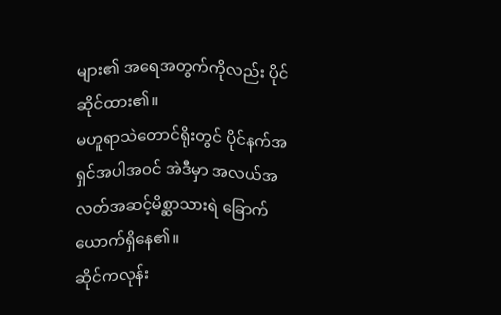များ၏ အရေအတွက်ကိုလည်း ပိုင်ဆိုင်ထား၏။
မဟူရာသဲတောင်ရိုးတွင် ပိုင်နက်အရှင်အပါအဝင် အဲဒီမှာ အလယ်အလတ်အဆင့်မိစ္ဆာသားရဲ ခြောက်ယောက်ရှိနေ၏။
ဆိုင်ကလုန်း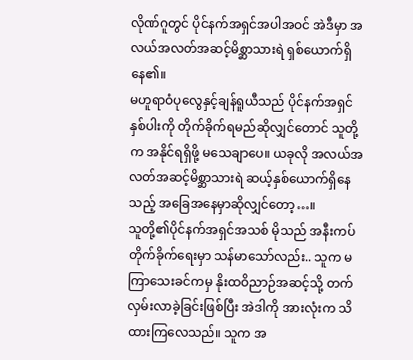လိုဏ်ဂူတွင် ပိုင်နက်အရှင်အပါအဝင် အဲဒီမှာ အလယ်အလတ်အဆင့်မိစ္ဆာသားရဲ ရှစ်ယောက်ရှိနေ၏။
မဟူရာဝံပုလွေနှင့်ချန်ရူယီသည် ပိုင်နက်အရှင်နှစ်ပါးကို တိုက်ခိုက်ရမည်ဆိုလျှင်တောင် သူတို့က အနိုင်ရရှိဖို့ မသေချာပေ။ ယခုလို အလယ်အလတ်အဆင့်မိစ္ဆာသားရဲ ဆယ့်နှစ်ယောက်ရှိနေသည့် အခြေအနေမှာဆိုလျှင်တော့…။
သူတို့၏ပိုင်နက်အရှင်အသစ် မိုသည် အနီးကပ်တိုက်ခိုက်ရေးမှာ သန်မာသော်လည်း.. သူက မကြာသေးခင်ကမှ နိုးထဝိညာဉ်အဆင့်သို့ တက်လှမ်းလာခဲ့ခြင်းဖြစ်ပြီး အဲဒါကို အားလုံးက သိထားကြလေသည်။ သူက အ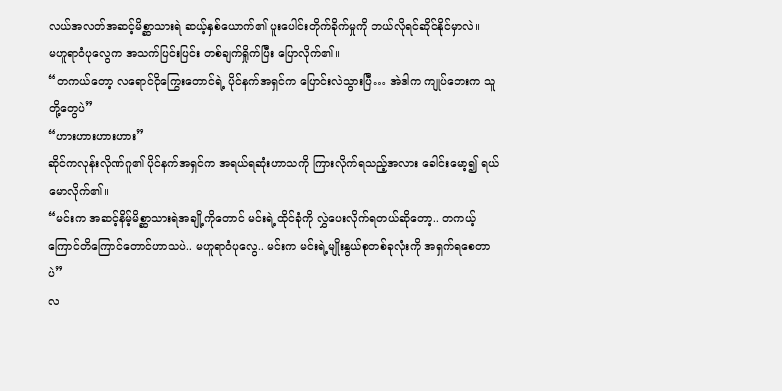လယ်အလတ်အဆင့်မိစ္ဆာသားရဲ ဆယ့်နှစ်ယောက်၏ ပူးပေါင်းတိုက်ခိုက်မှုကို ဘယ်လိုရင်ဆိုင်နိုင်မှာလဲ။
မဟူရာဝံပုလွေက အသက်ပြင်းပြင်း တစ်ချက်ရှိုက်ပြီး ပြောလိုက်၏။
“တကယ်တော့ လရောင်ငိုကြွေးတောင်ရဲ့ ပိုင်နက်အရှင်က ပြောင်းလဲသွားပြီ… အဲဒါက ကျုပ်ဘေးက သူတို့တွေပဲ”
“ဟားဟားဟားဟား”
ဆိုင်ကလုန်းလိုဏ်ဂူ၏ ပိုင်နက်အရှင်က အရယ်ရဆုံးဟာသကို ကြားလိုက်ရသည့်အလား ခေါင်းမော့၍ ရယ်မောလိုက်၏။
“မင်းက အဆင့်နိမ့်မိစ္ဆာသားရဲအချို့ကိုတောင် မင်းရဲ့ထိုင်ခုံကို လွှဲပေးလိုက်ရတယ်ဆိုတော့.. တကယ့် ကြောင်တိကြောင်တောင်ဟာသပဲ.. မဟူရာဝံပုလွေ.. မင်းက မင်းရဲ့မျိုးနွယ်စုတစ်ခုလုံးကို အရှက်ရစေတာပဲ”
လ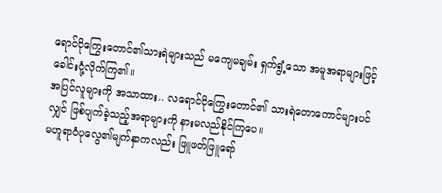ရောင်ငိုကြွေးတောင်၏သားရဲများသည် မကျေမချမ်း ရှက်ရွံ့သော အမူအရာများဖြင့် ခေါင်းငုံ့လိုက်ကြ၏။
အပြင်လူများကို အသာထား.. လရောင်ငိုကြွေးတောင်၏ သားရဲတောကောင်များပင်လျှင် ဖြစ်ပျက်ခဲ့သည့်အရာများကို နားမလည်နိုင်ကြပေ။
မဟူရာဝံပုလွေ၏မျက်နှာကလည်း ဖြူဖတ်ဖြူရော်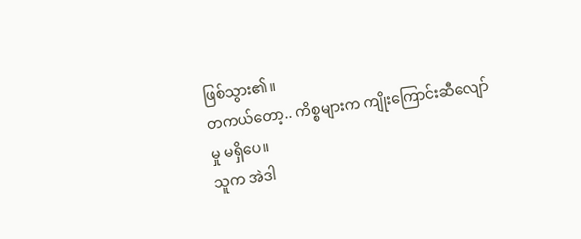ဖြစ်သွား၏။
တကယ်တော့.. ကိစ္စများက ကျိုးကြောင်းဆီလျော်မှု မရှိပေ။
သူက အဲဒါ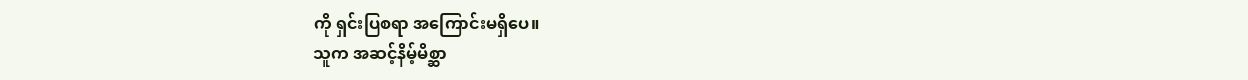ကို ရှင်းပြစရာ အကြောင်းမရှိပေ။
သူက အဆင့်နိမ့်မိစ္ဆာ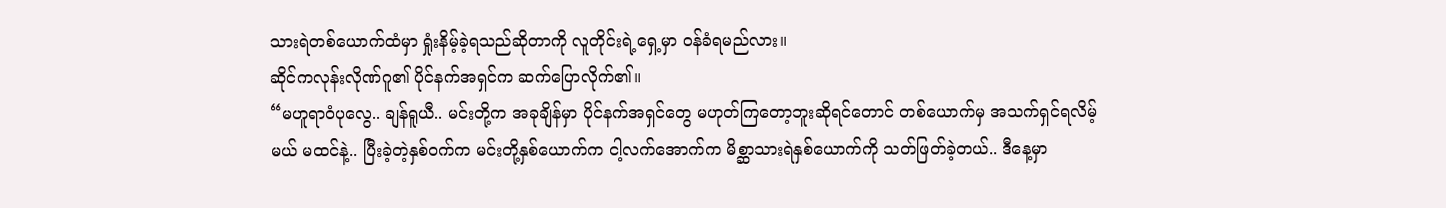သားရဲတစ်ယောက်ထံမှာ ရှုံးနိမ့်ခဲ့ရသည်ဆိုတာကို လူတိုင်းရဲ့ရှေ့မှာ ဝန်ခံရမည်လား။
ဆိုင်ကလုန်းလိုဏ်ဂူ၏ ပိုင်နက်အရှင်က ဆက်ပြောလိုက်၏။
“မဟူရာဝံပုလွေ.. ချန်ရူယီ.. မင်းတို့က အခုချိန်မှာ ပိုင်နက်အရှင်တွေ မဟုတ်ကြတော့ဘူးဆိုရင်တောင် တစ်ယောက်မှ အသက်ရှင်ရလိမ့်မယ် မထင်နဲ့.. ပြီးခဲ့တဲ့နှစ်ဝက်က မင်းတို့နှစ်ယောက်က ငါ့လက်အောက်က မိစ္ဆာသားရဲနှစ်ယောက်ကို သတ်ဖြတ်ခဲ့တယ်.. ဒီနေ့မှာ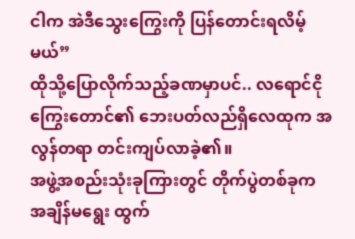ငါက အဲဒီသွေးကြွေးကို ပြန်တောင်းရလိမ့်မယ်”
ထိုသို့ပြောလိုက်သည့်ခဏမှာပင်.. လရောင်ငိုကြွေးတောင်၏ ဘေးပတ်လည်ရှိလေထုက အလွန်တရာ တင်းကျပ်လာခဲ့၏။
အဖွဲ့အစည်းသုံးခုကြားတွင် တိုက်ပွဲတစ်ခုက အချိန်မရွေး ထွက်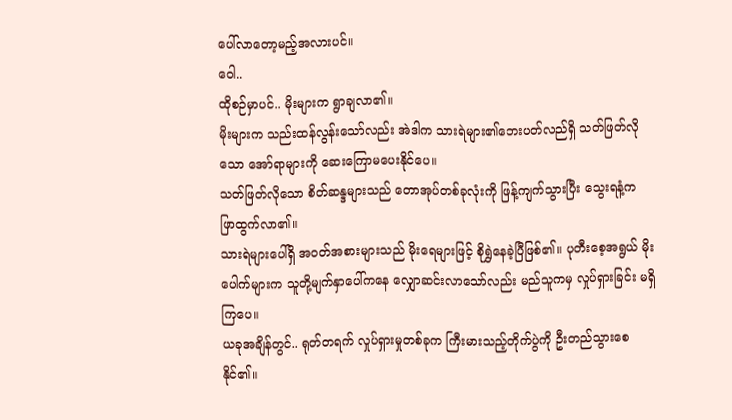ပေါ်လာတော့မည့်အလားပင်။
ဝေါ..
ထိုစဉ်မှာပင်.. မိုးများက ရွာချလာ၏။
မိုးများက သည်းထန်လွန်းသော်လည်း အဲဒါက သားရဲများ၏ဘေးပတ်လည်ရှိ သတ်ဖြတ်လိုသော အော်ရာများကို ဆေးကြောမပေးနိုင်ပေ။
သတ်ဖြတ်လိုသော စိတ်ဆန္ဒများသည် တောအုပ်တစ်ခုလုံးကို ဖြန့်ကျက်သွားပြီး သွေးရနံ့က ဖြာထွက်လာ၏။
သားရဲများပေါ်ရှိ အဝတ်အစားများသည် မိုးရေများဖြင့် စိုရွှဲနေခဲ့ပြီဖြစ်၏။ ပုတီးစေ့အရွယ် မိုးပေါက်များက သူတို့မျက်နှာပေါ်ကနေ လျှောဆင်းလာသော်လည်း မည်သူကမှ လှုပ်ရှားခြင်း မရှိကြပေ။
ယခုအချိန်တွင်.. ရုတ်တရက် လှုပ်ရှားမှုတစ်ခုက ကြီးမားသည့်တိုက်ပွဲကို ဦးတည်သွားစေနိုင်၏။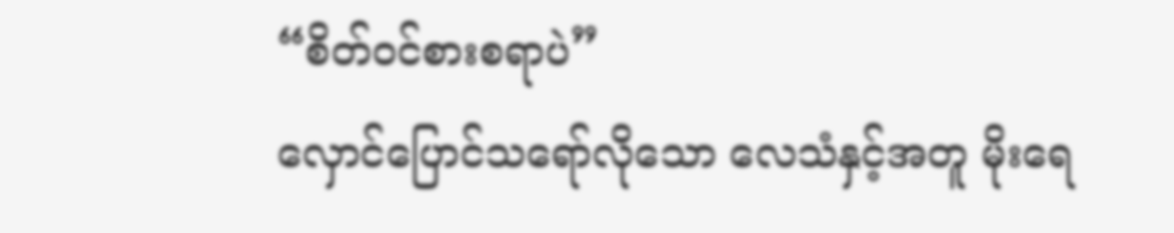“စိတ်ဝင်စားစရာပဲ”
လှောင်ပြောင်သရော်လိုသော လေသံနှင့်အတူ မိုးရေ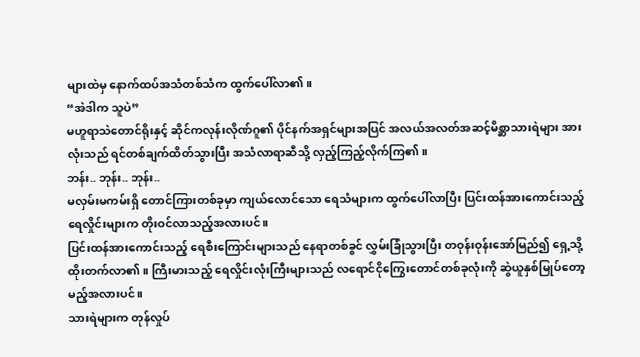များထဲမှ နောက်ထပ်အသံတစ်သံက ထွက်ပေါ်လာ၏။
“အဲဒါက သူပဲ”
မဟူရာသဲတောင်ရိုးနှင့် ဆိုင်ကလုန်းလိုဏ်ဂူ၏ ပိုင်နက်အရှင်များအပြင် အလယ်အလတ်အဆင့်မိစ္ဆာသားရဲများ အားလုံးသည် ရင်တစ်ချက်ထိတ်သွားပြီး အသံလာရာဆီသို့ လှည့်ကြည့်လိုက်ကြ၏။
ဘန်း.. ဘုန်း.. ဘုန်း..
မလှမ်းမကမ်းရှိ တောင်ကြားတစ်ခုမှာ ကျယ်လောင်သော ရေသံများက ထွက်ပေါ်လာပြီး ပြင်းထန်အားကောင်းသည့် ရေလှိုင်းများက တိုးဝင်လာသည့်အလားပင်။
ပြင်းထန်အားကောင်းသည့် ရေစီးကြောင်းများသည် နေရာတစ်ခွင် လွှမ်းခြုံသွားပြီး တဝုန်းဝုန်းအော်မြည်၍ ရှေ့သို့ထိုးတက်လာ၏။ ကြီးမားသည့် ရေလှိုင်းလုံးကြီးများသည် လရောင်ငိုကြွေးတောင်တစ်ခုလုံးကို ဆွဲယူနှစ်မြုပ်တော့မည့်အလားပင်။
သားရဲများက တုန်လှုပ်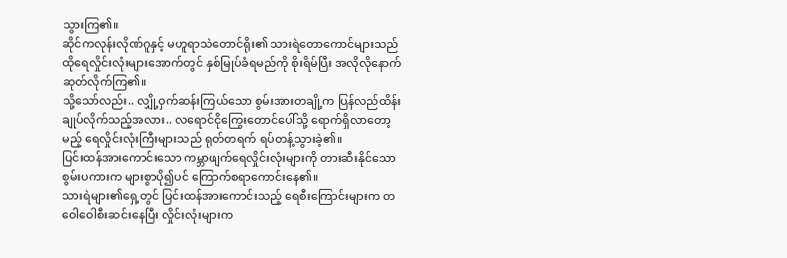သွားကြ၏။
ဆိုင်ကလုန်းလိုဏ်ဂူနှင့် မဟူရာသဲတောင်ရိုး၏ သားရဲတောကောင်များသည် ထိုရေလှိုင်းလုံးများအောက်တွင် နှစ်မြုပ်ခံရမည်ကို စိုးရိမ်ပြီး အလိုလိုနောက်ဆုတ်လိုက်ကြ၏။
သို့သော်လည်း.. လျှို့ဝှက်ဆန်းကြယ်သော စွမ်းအားတချို့က ပြန်လည်ထိန်းချုပ်လိုက်သည့်အလား.. လရောင်ငိုကြွေးတောင်ပေါ်သို့ ရောက်ရှိလာတော့မည့် ရေလှိုင်းလုံးကြီးများသည် ရုတ်တရက် ရပ်တန့်သွားခဲ့၏။
ပြင်းထန်အားကောင်းသော ကမ္ဘာဖျက်ရေလှိုင်းလုံးများကို တားဆီးနိုင်သော စွမ်းပကားက များစွာပို၍ပင် ကြောက်စရာကောင်းနေ၏။
သားရဲများ၏ရှေ့တွင် ပြင်းထန်အားကောင်းသည့် ရေစီးကြောင်းများက တဝေါဝေါစီးဆင်းနေပြီး လှိုင်းလုံးများက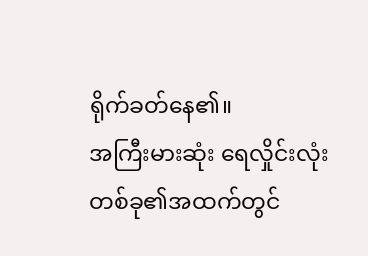ရိုက်ခတ်နေ၏။
အကြီးမားဆုံး ရေလှိုင်းလုံးတစ်ခု၏အထက်တွင်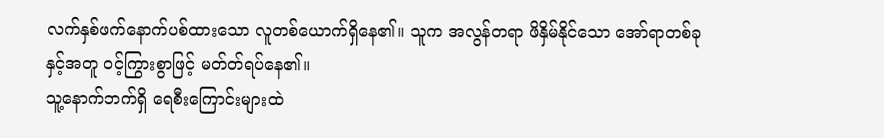လက်နှစ်ဖက်နောက်ပစ်ထားသော လူတစ်ယောက်ရှိနေ၏။ သူက အလွန်တရာ ဖိနှိမ်နိုင်သော အော်ရာတစ်ခုနှင့်အတူ ဝင့်ကြွားစွာဖြင့် မတ်တ်ရပ်နေ၏။
သူ့နောက်ဘက်ရှိ ရေစီးကြောင်းများထဲ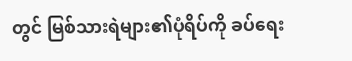တွင် မြစ်သားရဲများ၏ပုံရိပ်ကို ခပ်ရေး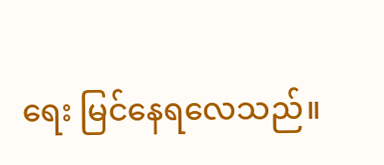ရေး မြင်နေရလေသည်။